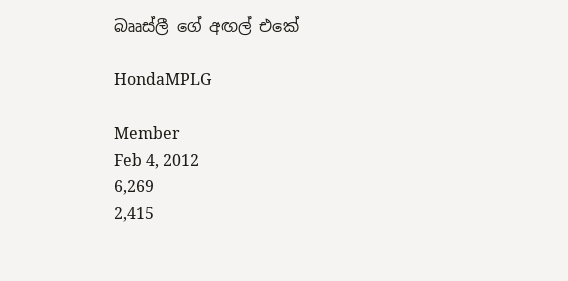බෲස්ලී ගේ අඟල් එකේ

HondaMPLG

Member
Feb 4, 2012
6,269
2,415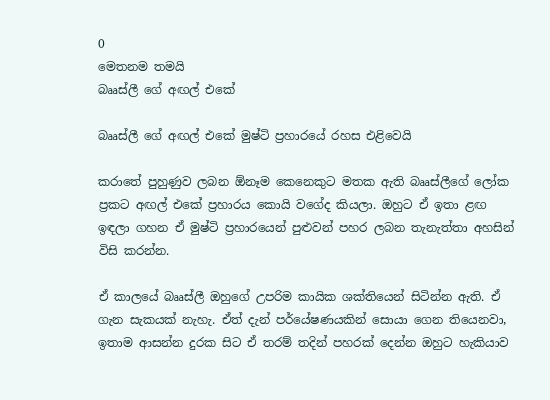0
මෙතනම තමයි
බෲස්ලී ගේ අඟල් එකේ

බෲස්ලී ගේ අඟල් එකේ මුෂ්ටි ප්‍රහාරයේ රහස එළිවෙයි

කරාතේ පුහුණුව ලබන ඕනෑම කෙනෙකුට මතක ඇති බෲස්ලීගේ ලෝක ප්‍රකට අඟල් එකේ ප්‍රහාරය කොයි වගේද කියලා. ඔහුට ඒ ඉතා ළඟ ඉඳලා ගහන ඒ මුෂ්ටි ප්‍රහාරයෙන් පුළුවන් පහර ලබන තැනැත්තා අහසින් විසි කරන්න.

ඒ කාලයේ බෲස්ලී ඔහුගේ උපරිම කායික ශක්තියෙන් සිටින්න ඇති. ඒ ගැන සැකයක් නැහැ. ඒත් දැන් පර්යේෂණයකින් සොයා ගෙන තියෙනවා, ඉතාම ආසන්න දුරක සිට ඒ තරම් තදින් පහරක් දෙන්න ඔහුට හැකියාව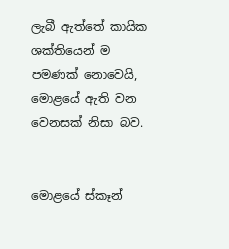ලැබී ඇත්තේ කායික ශක්තියෙන් ම පමණක් නොවෙයි, මොළයේ ඇති වන වෙනසක් නිසා බව.


මොළයේ ස්කෑන්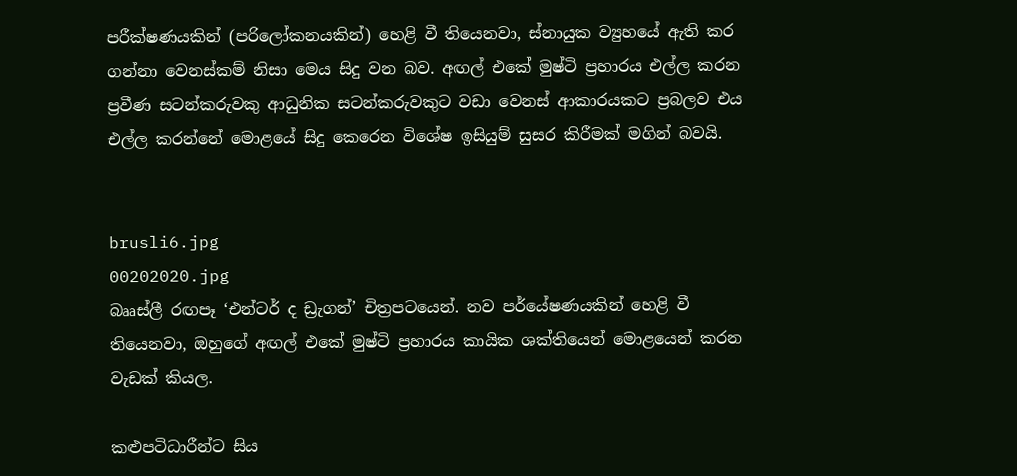පරීක්ෂණයකින් (පරිලෝකනයකින්) හෙළි වී තියෙනවා, ස්නායුක ව්‍යුහයේ ඇති කර ගන්නා වෙනස්කම් නිසා මෙය සිදු වන බව. අඟල් එකේ මුෂ්ටි ප්‍රහාරය එල්ල කරන ප්‍රවීණ සටන්කරුවකු ආධුනික සටන්කරුවකුට වඩා වෙනස් ආකාරයකට ප්‍රබලව එය එල්ල කරන්නේ මොළයේ සිදු කෙරෙන විශේෂ ඉසියුම් සුසර කිරීමක් මගින් බවයි.


brusli6.jpg
00202020.jpg
බෲස්ලී රඟපෑ ‘එන්ටර් ද ඩ්‍රැගන්’ චිත්‍රපටයෙන්. නව පර්යේෂණයකින් හෙළි වී තියෙනවා, ඔහුගේ අඟල් එකේ මුෂ්ටි ප්‍රහාරය කායික ශක්තියෙන් මොළයෙන් කරන වැඩක් කියල.

කළුපටිධාරීන්ට සිය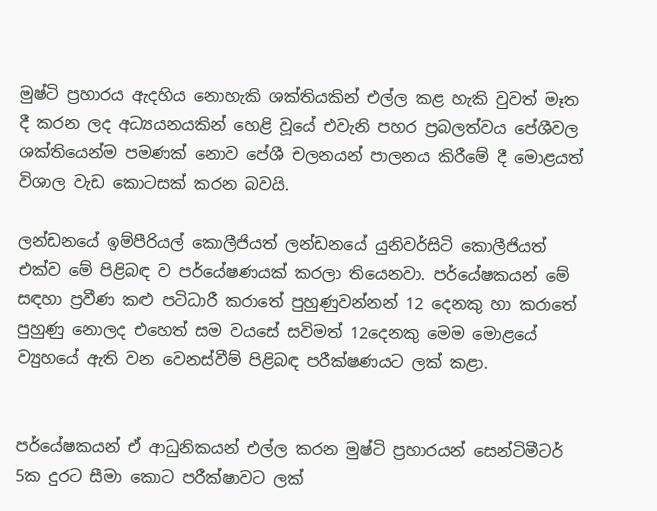මුෂ්ටි ප්‍රහාරය ඇදහිය නොහැකි ශක්තියකින් එල්ල කළ හැකි වුවත් මෑත දී කරන ලද අධ්‍යයනයකින් හෙළි වූයේ එවැනි පහර ප්‍රබලත්වය පේශීවල ශක්තියෙන්ම පමණක් නොව පේශී චලනයන් පාලනය කිරීමේ දී මොළයත් විශාල වැඩ කොටසක් කරන බවයි.

ලන්ඩනයේ ඉම්පීරියල් කොලීජියත් ලන්ඩනයේ යුනිවර්සිටි කොලීජියත් එක්ව මේ පිළිබඳ ව පර්යේෂණයක් කරලා තියෙනවා. පර්යේෂකයන් මේ සඳහා ප්‍රවීණ කළු පටිධාරී කරාතේ පුහුණුවන්නන් 12 දෙනකු හා කරාතේ පුහුණු නොලද එහෙත් සම වයසේ සවිමත් 12දෙනකු මෙම මොළයේ ව්‍යුහයේ ඇති වන වෙනස්වීම් පිළිබඳ පරීක්ෂණයට ලක් කළා.


පර්යේෂකයන් ඒ ආධුනිකයන් එල්ල කරන මුෂ්ටි ප්‍රහාරයන් සෙන්ටිමීටර් 5ක දුරට සීමා කොට පරීක්ෂාවට ලක්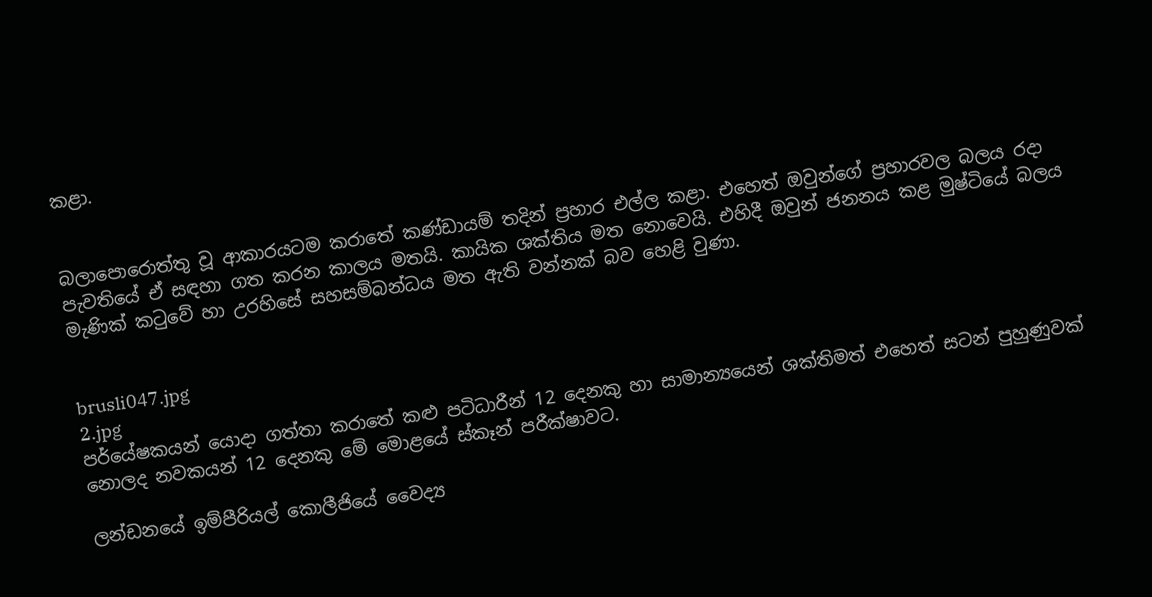කළා.


බලාපොරොත්තු වූ ආකාරයටම කරාතේ කණ්ඩායම් තදින් ප්‍රහාර එල්ල කළා. එහෙත් ඔවුන්ගේ ප්‍රහාරවල බලය රදා පැවතියේ ඒ සඳහා ගත කරන කාලය මතයි. කායික ශක්තිය මත නොවෙයි. එහිදී ඔවුන් ජනනය කළ මුෂ්ටියේ බලය මැණික් කටුවේ හා උරහිසේ සහසම්බන්ධය මත ඇති වන්නක් බව හෙළි වුණා.


brusli047.jpg
2.jpg
පර්යේෂකයන් යොදා ගත්තා කරාතේ කළු පටිධාරීන් 12 දෙනකු හා සාමාන්‍යයෙන් ශක්තිමත් එහෙත් සටන් පුහුණුවක් නොලද නවකයන් 12 දෙනකු මේ මොළයේ ස්කෑන් පරීක්ෂාවට.

ලන්ඩනයේ ඉම්පීරියල් කොලීජියේ වෛද්‍ය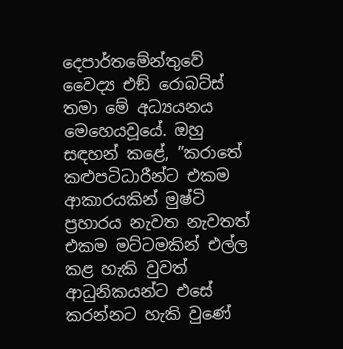දෙපාර්තමේන්තුවේ වෛද්‍ය එඞ් රොබට්ස් තමා මේ අධ්‍යයනය මෙහෙයවූයේ. ඔහු සඳහන් කළේ, ”කරාතේ කළුපටිධාරීන්ට එකම ආකාරයකින් මුෂ්ටි ප්‍රහාරය නැවත නැවතත් එකම මට්ටමකින් එල්ල කළ හැකි වුවත් ආධුනිකයන්ට එසේ කරන්නට හැකි වුණේ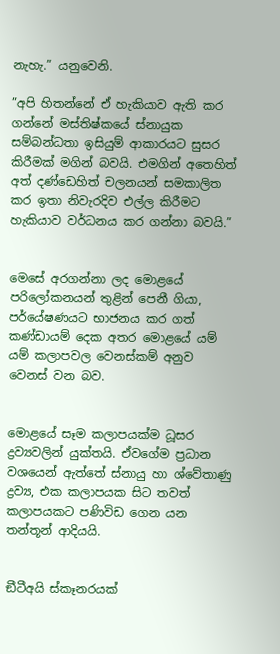නැහැ.” යනුවෙනි.

”අපි හිතන්නේ ඒ හැකියාව ඇති කර ගන්නේ මස්තිෂ්කයේ ස්නායුක සම්බන්ධතා ඉසියුම් ආකාරයට සුසර කිරීමක් මගින් බවයි. එමගින් අතෙහිත් අත් දණ්ඩෙහිත් චලනයන් සමකාලිත කර ඉතා නිවැරදිව එල්ල කිරීමට හැකියාව වර්ධනය කර ගන්නා බවයි.”


මෙසේ අරගන්නා ලද මොළයේ පරිලෝකනයන් තුළින් පෙනී ගියා, පර්යේෂණයට භාජනය කර ගත් කණ්ඩායම් දෙක අතර මොළයේ යම් යම් කලාපවල වෙනස්කම් අනුව වෙනස් වන බව.


මොළයේ සෑම කලාපයක්ම ධූසර ද්‍රව්‍යවලින් යුක්තයි. ඒවගේම ප්‍රධාන වශයෙන් ඇත්තේ ස්නායු හා ශ්වේතාණු ද්‍රව්‍ය, එක කලාපයක සිට තවත් කලාපයකට පණිවිඩ ගෙන යන තන්තූන් ආදියයි.


ඞීටීඅයි ස්කෑනරයක්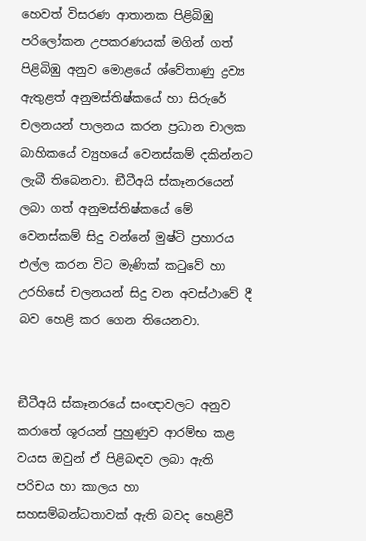හෙවත් විසරණ ආතානක පිළිබිඹු පරිලෝකන උපකරණයක් මගින් ගත් පිළිබිඹු අනුව මොළයේ ශ්වේතාණු ද්‍රව්‍ය ඇතුළත් අනුමස්තිෂ්කයේ හා සිරුරේ චලනයන් පාලනය කරන ප්‍රධාන චාලක බාහිකයේ ව්‍යුහයේ වෙනස්කම් දකින්නට ලැබී තිබෙනවා. ඞීටීඅයි ස්කෑනරයෙන් ලබා ගත් අනුමස්තිෂ්කයේ මේ වෙනස්කම් සිදු වන්නේ මුෂ්ටි ප්‍රහාරය එල්ල කරන විට මැණික් කටුවේ හා උරහිසේ චලනයන් සිදු වන අවස්ථාවේ දී බව හෙළි කර ගෙන තියෙනවා.


ඞීටීඅයි ස්කෑනරයේ සංඥාවලට අනුව කරාතේ ශූරයන් පුහුණුව ආරම්භ කළ වයස ඔවුන් ඒ පිළිබඳව ලබා ඇති පරිචය හා කාලය හා සහසම්බන්ධතාවක් ඇති බවද හෙළිවී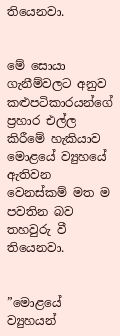තියෙනවා.


මේ සොයා ගැනීම්වලට අනුව කළුපටිකාරයන්ගේ ප්‍රහාර එල්ල කිරීමේ හැකියාව මොළයේ ව්‍යුහයේ ඇතිවන වෙනස්කම් මත ම පවතින බව තහවුරු වී තියෙනවා.


”මොළයේ ව්‍යුහයන්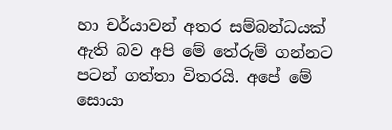හා චර්යාවන් අතර සම්බන්ධයක් ඇති බව අපි මේ තේරුම් ගන්නට පටන් ගත්තා විතරයි. අපේ මේ සොයා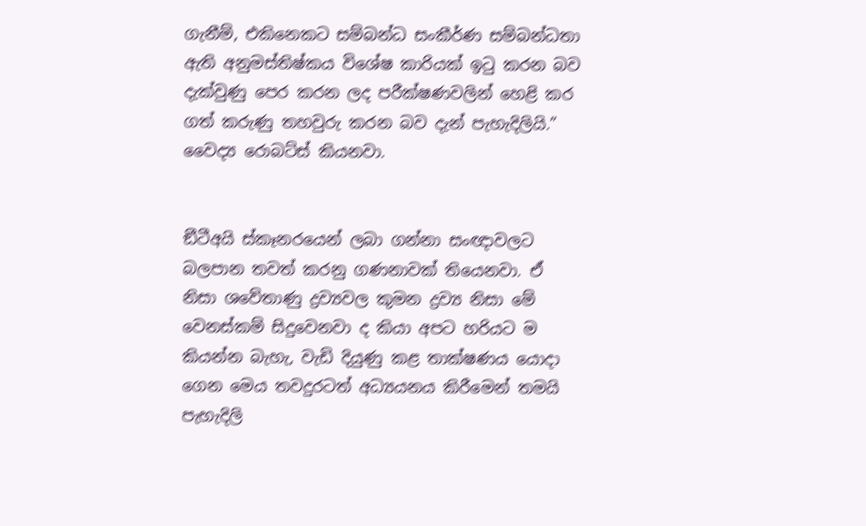ගැනීම්, එකිනෙකට සම්බන්ධ සංකීර්ණ සම්බන්ධතා ඇති අනුමස්තිෂ්කය විශේෂ කාරියක් ඉටු කරන බව දැක්වුණු පෙර කරන ලද පරීක්ෂණවලින් හෙළි කර ගත් කරුණු තහවුරු කරන බව දැන් පැහැදිලියි.” වෛද්‍ය රොබට්ස් කියනවා.


ඞීටීඅයි ස්කෑනරයෙන් ලබා ගන්නා සංඥාවලට බලපාන තවත් කරනු ගණනාවක් තියෙනවා. ඒ නිසා ශවේතාණු ද්‍රව්‍යවල කුමන ද්‍රව්‍ය නිසා මේ වෙනස්කම් සිදුවෙනවා ද කියා අපට හරියට ම කියන්න බැහැ, වැඩි දියුණු කළ තාක්ෂණය යොදා ගෙන මෙය තවදුරටත් අධ්‍යයනය කිරීමෙන් තමයි පැහැදිලි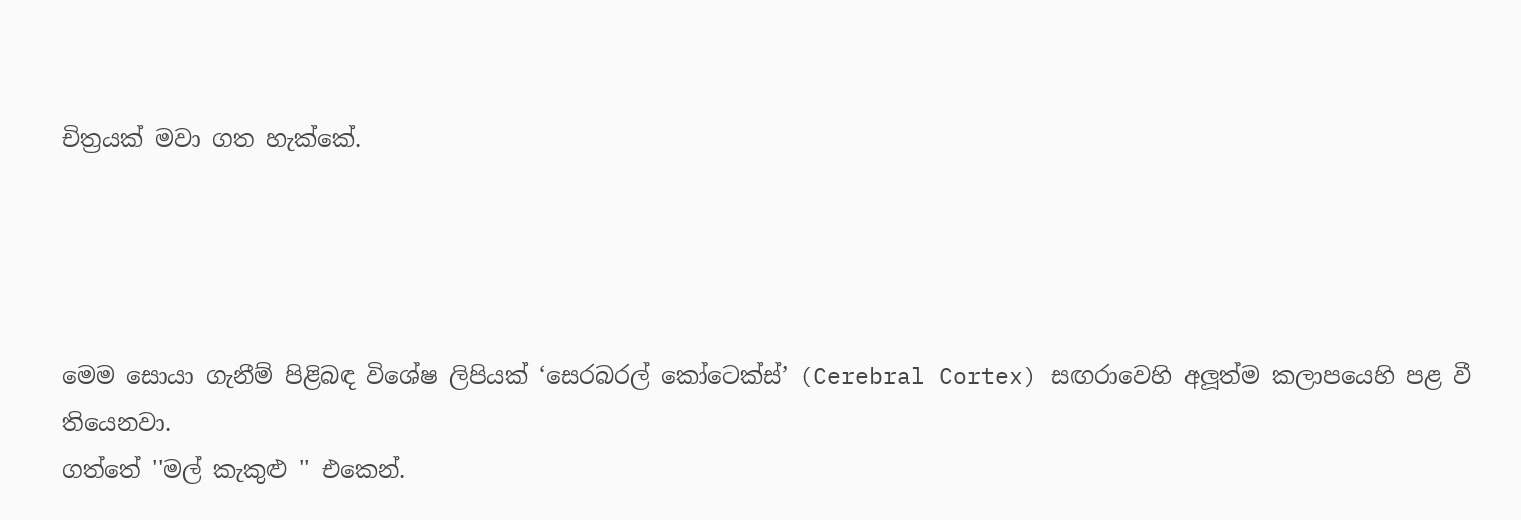චිත්‍රයක් මවා ගත හැක්කේ.




මෙම සොයා ගැනීම් පිළිබඳ විශේෂ ලිපියක් ‘සෙරබරල් කෝටෙක්ස්’ (Cerebral Cortex) සඟරාවෙහි අලූත්ම කලාපයෙහි පළ වී තියෙනවා.
ගත්තේ ''මල් කැකුළු '' එකෙන්.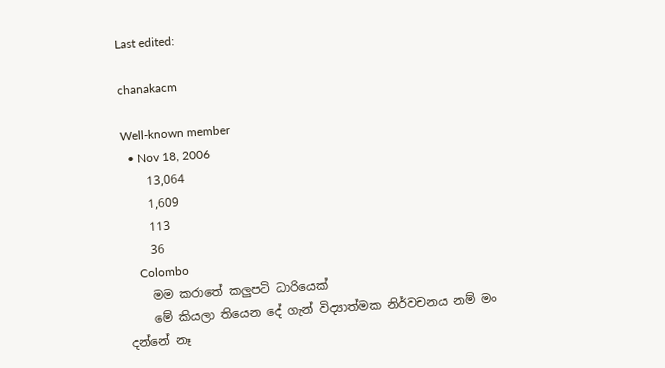Last edited:

chanakacm

Well-known member
  • Nov 18, 2006
    13,064
    1,609
    113
    36
    Colombo
    මම කරාතේ කලුපටි ධාරියෙක්
    මේ කියලා තියෙන දේ ගැන් විද්‍යාත්මක නිර්වචනය නම් මං දන්නේ නෑ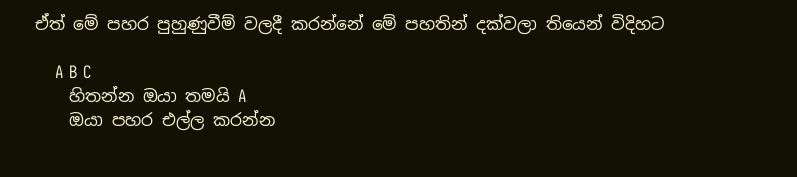ඒත් මේ පහර පුහුණුවීම් වලදී කරන්නේ මේ පහතින් දක්වලා තියෙන් විදිහට

    A B C
    හිතන්න ඔයා තමයි A
    ඔයා පහර එල්ල කරන්න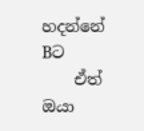හදන්නේ Bට
    ඒත් ඔයා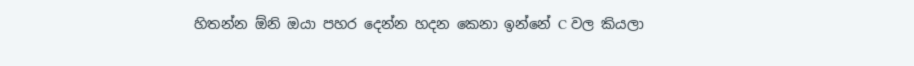හිතන්න ඕනි ඔයා පහර දෙන්න හදන කෙනා ඉන්නේ C වල කියලා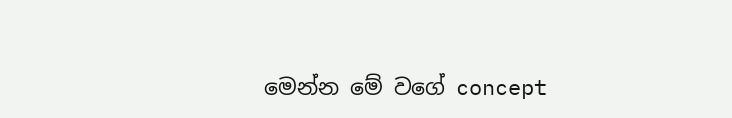මෙන්න මේ වගේ concept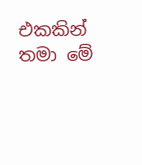එකකින් තමා මේ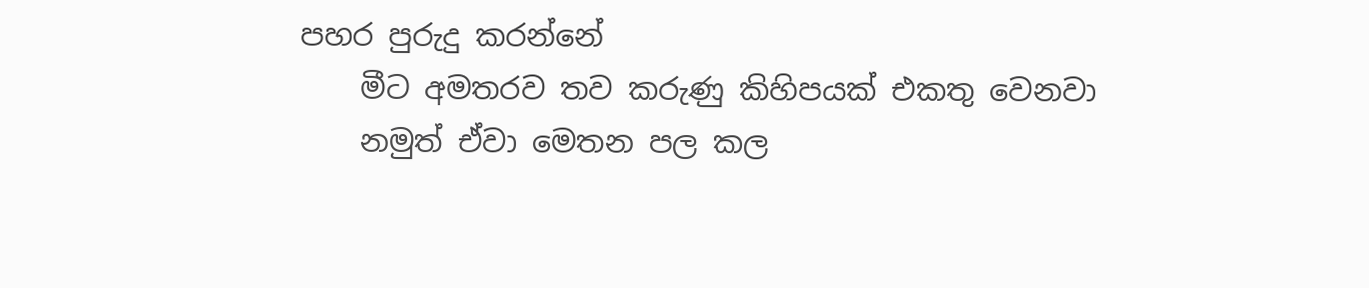පහර පුරුදු කරන්නේ
    මීට අමතරව තව කරුණු කිහිපයක් එකතු වෙනවා
    නමුත් ඒවා මෙතන පල කල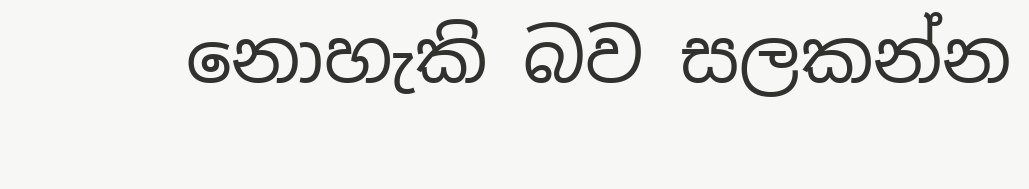නොහැකි බව සලකන්න